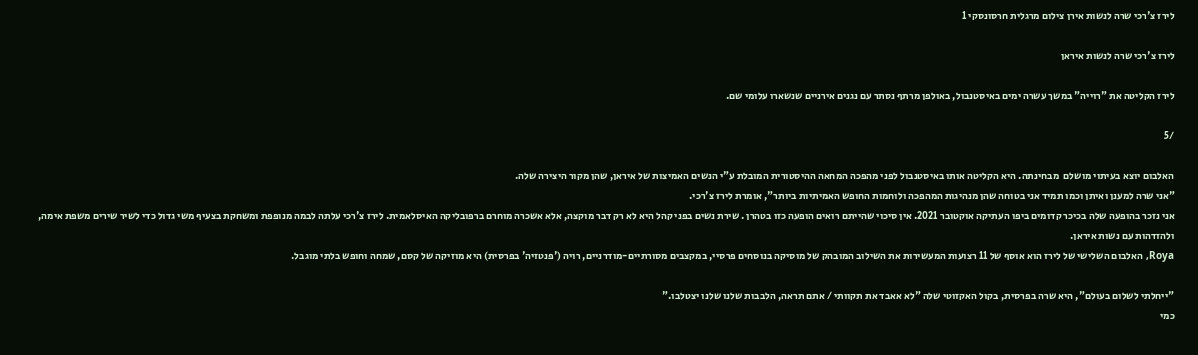לירז צ'רכי שרה לנשות אירן צילום מרגלית חרסונסקי 1

לירז צ'רכי שרה לנשות איראן

לירז הקליטה את "רוייה" במשך עשרה ימים באיסטנבול, באולפן מרתף נסתר עם נגנים אירניים שנשארו עלומי שם.

/5

האלבום יוצא בעיתוי מושלם  מבחינתה. היא הקליטה אותו באיסטנבול לפני מהפכה המחאה ההיסטורית המובלת ע"י הנשים האמיצות של איראן, שהן מקור היצירה שלה.
"אני שרה למענן ואיתן וכמו תמיד אני בטוחה שהן מנהיגות המהפכה ולוחמות החופש האמיתיות ביותר", אומרת לירז צ'רכי.
אני נזכר בהופעה שלה בכיכר קדומים ביפו העתיקה אוקטובר 2021. אין סיכוי שהייתם רואים הופעה כזו בטהרן . שירת נשים בפני קהל היא לא רק דבר מוקצה, אלא אשכרה מוחרם ברפובליקה האיסלאמית. לירז צ'רכי עלתה לבמה מנופפת ומשחקת בצעיף משי גדול כדי לשיר שירים משפת אימה, ולהזדהות עם נשות איראן.
Roya, האלבום השלישי של לירז הוא אוסף של 11 רצועות המעשירות את השילוב המובהק של מוסיקה בנוסחים פרסיי, במקצבים מסורתיים-מודרניים, רויה ('פנטזיה' בפרסית) היא מוזיקה של קסם, שמחה וחופש בלתי מוגבל.

"ייחלתי לשלום בעולם", היא שרה בפרסית, בקול האקזוטי שלה "לא אאבד את תקוותי / אתם תראה, הלבבות שלנו שלנו יצטלבו."
כמי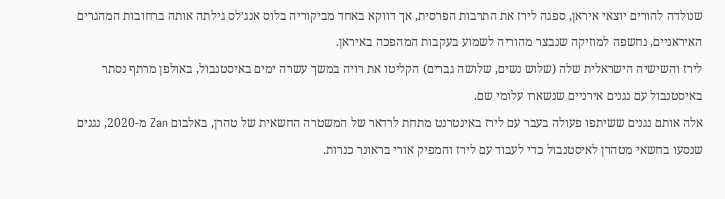שנולדה להורים יוצאי איראן, ספגה לירז את התרבות הפרסית, אך דווקא באחד מביקוריה בלוס אנג׳לס גילתה אותה ברחובות המהגרים האיראניים, נחשפה למוזיקה שנבצר מהוריה לשמוע בעקבות המהפכה באיראן.
לירז והשישיה הישראלית שלה (שלוש נשים, שלושה גברים) הקליטו את רויה במשך עשרה ימים באיסטנבול, באולפן מרתף נסתר באיסטנבול עם נגנים אירניים שנשארו עלומי שם.
אלה אותם נגנים ששיתפו פעולה בעבר עם לירז באינטרנט מתחת לרדאר של המשטרה החשאית של טהרן, באלבום Zan מ-2020, נגנים שנסעו בחשאי מטהרן לאיסטנבול כדי לעבוד עם לירז והמפיק אורי בראונר כנרות.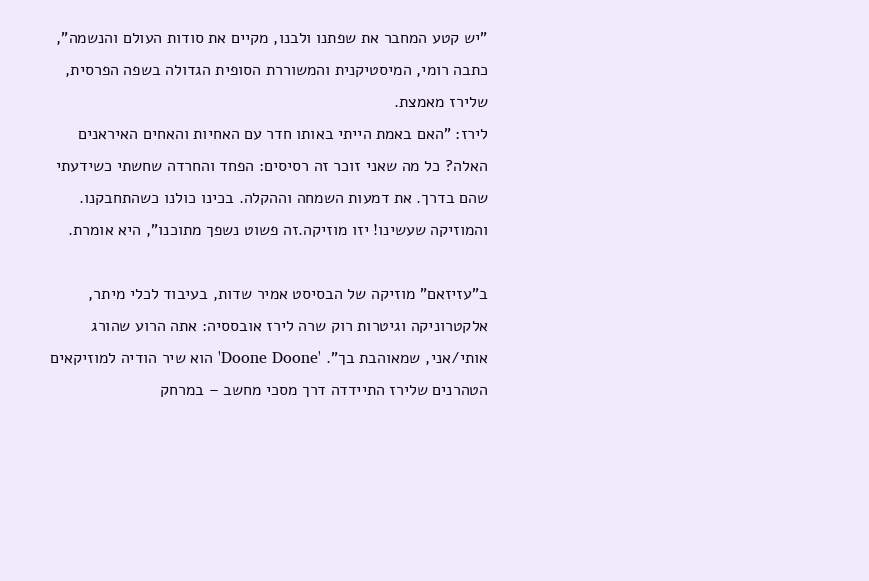"יש קטע המחבר את שפתנו ולבנו, מקיים את סודות העולם והנשמה", כתבה רומי, המיסטיקנית והמשוררת הסופית הגדולה בשפה הפרסית, שלירז מאמצת.
לירז: "האם באמת הייתי באותו חדר עם האחיות והאחים האיראנים האלה? כל מה שאני זוכר זה רסיסים: הפחד והחרדה שחשתי כשידעתי שהם בדרך. את דמעות השמחה וההקלה. בכינו כולנו כשהתחבקנו. והמוזיקה שעשינו! יזו מוזיקה.זה פשוט נשפך מתוכנו", היא אומרת.

ב"עזיזאם" מוזיקה של הבסיסט אמיר שדות, בעיבוד לכלי מיתר, אלקטרוניקה וגיטרות רוק שרה לירז אובססיה: אתה הרוע שהורג אותי/אני, שמאוהבת בך". 'Doone Doone' הוא שיר הודיה למוזיקאים הטהרנים שלירז התיידדה דרך מסכי מחשב – במרחק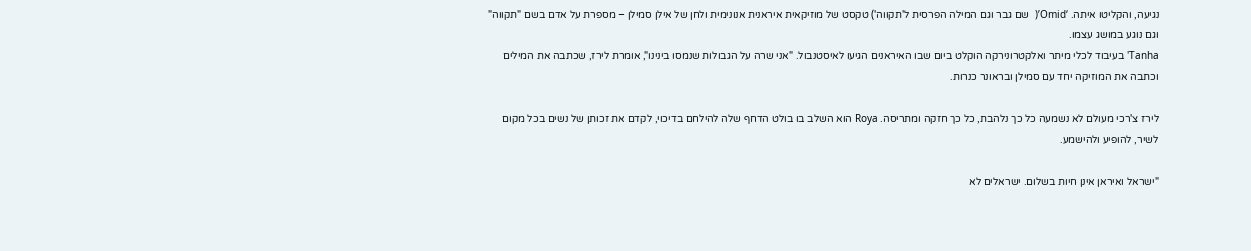נגיעה, והקליטו איתה. ‘Omid’(  שם גבר וגם המילה הפרסית ל'תקווה') טקסט של מוזיקאית איראנית אנונימית ולחן של אילן סמילן – מספרת על אדם בשם "תקווה" וגם נוגע במושג עצמו.
Tanha' בעיבוד לכלי מיתר ואלקטרונירקה הוקלט ביום שבו האיראנים הגיעו לאיסטנבול. "אני שרה על הגבולות שנמסו בינינו", אומרת לירז, שכתבה את המילים וכתבה את המוזיקה יחד עם סמילן ובראונר כנרות.

לירז צ'רכי מעולם לא נשמעה כל כך נלהבת, כל כך חזקה ומתריסה. Roya הוא השלב בו בולט הדחף שלה להילחם בדיכוי, לקדם את זכותן של נשים בכל מקום לשיר, להופיע ולהישמע.

"ישראל ואיראן אינן חיות בשלום. ישראלים לא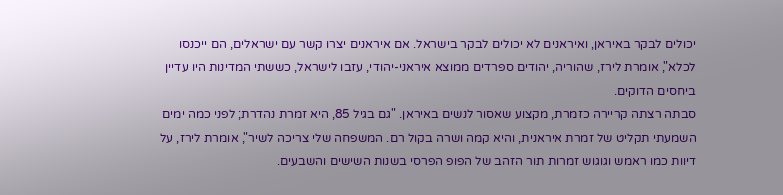יכולים לבקר באיראן, ואיראנים לא יכולים לבקר בישראל. אם איראנים יצרו קשר עם ישראלים, הם ייכנסו לכלא", אומרת לירז, שהוריה, יהודים ספרדים ממוצא איראני-יהודי, עזבו לישראל, כששתי המדינות היו עדיין ביחסים הדוקים.
סבתה רצתה קריירה כזמרת, מקצוע שאסור לנשים באיראן. "גם בגיל 85, היא זמרת נהדרת; לפני כמה ימים השמעתי תקליט של זמרת איראנית, והיא קמה ושרה בקול רם. המשפחה שלי צריכה לשיר", אומרת לירז, על דיוות כמו ראמש וגוגוש זמרות תור הזהב של הפופ הפרסי בשנות השישים והשבעים.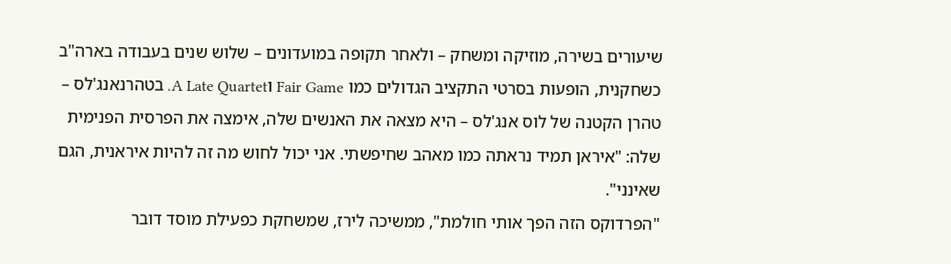שיעורים בשירה, מוזיקה ומשחק – ולאחר תקופה במועדונים – שלוש שנים בעבודה בארה"ב כשחקנית, הופעות בסרטי התקציב הגדולים כמו Fair Game וA Late Quartet. בטהרנאנג'לס – טהרן הקטנה של לוס אנג'לס – היא מצאה את האנשים שלה, אימצה את הפרסית הפנימית שלה: "איראן תמיד נראתה כמו מאהב שחיפשתי. אני יכול לחוש מה זה להיות איראנית, הגם שאינני".
"הפרדוקס הזה הפך אותי חולמת", ממשיכה לירז, שמשחקת כפעילת מוסד דובר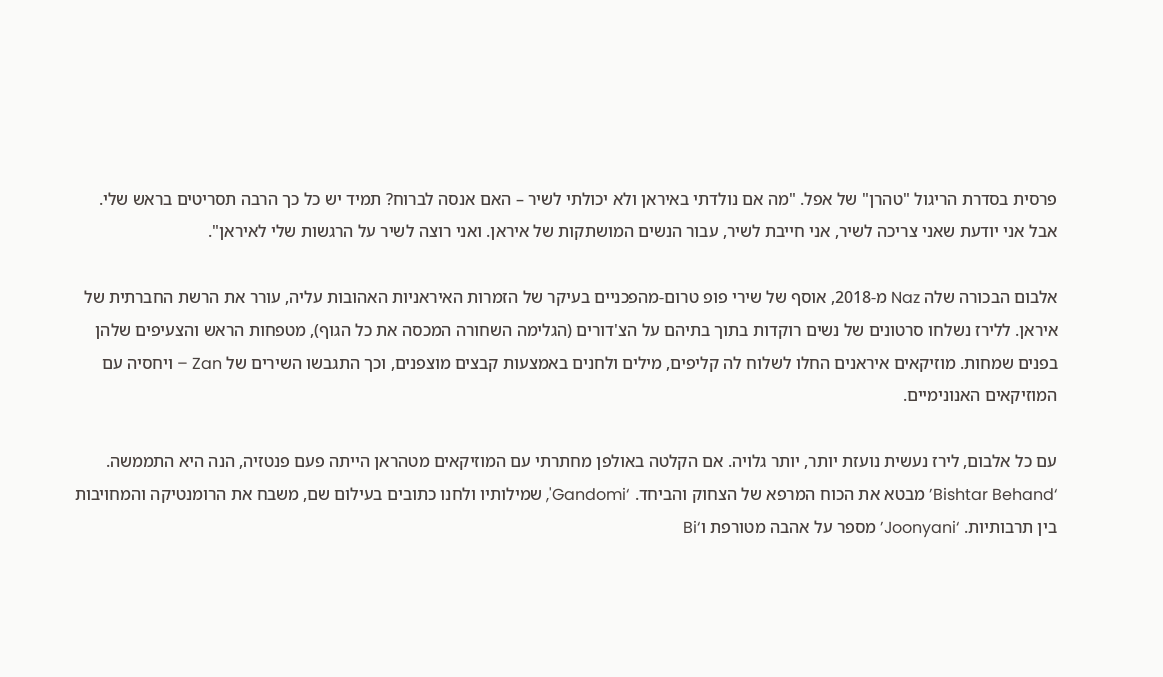פרסית בסדרת הריגול "טהרן" של אפל. "מה אם נולדתי באיראן ולא יכולתי לשיר – האם אנסה לברוח? תמיד יש כל כך הרבה תסריטים בראש שלי. אבל אני יודעת שאני צריכה לשיר, אני חייבת לשיר, עבור הנשים המושתקות של איראן. ואני רוצה לשיר על הרגשות שלי לאיראן".

אלבום הבכורה שלה Naz מ-2018, אוסף של שירי פופ טרום-מהפכניים בעיקר של הזמרות האיראניות האהובות עליה, עורר את הרשת החברתית של איראן. ללירז נשלחו סרטונים של נשים רוקדות בתוך בתיהם על הצ'דורים (הגלימה השחורה המכסה את כל הגוף), מטפחות הראש והצעיפים שלהן בפנים שמחות. מוזיקאים איראנים החלו לשלוח לה קליפים, מילים ולחנים באמצעות קבצים מוצפנים, וכך התגבשו השירים של Zan – ויחסיה עם המוזיקאים האנונימיים.

עם כל אלבום, לירז נעשית נועזת יותר, יותר גלויה. אם הקלטה באולפן מחתרתי עם המוזיקאים מטהראן הייתה פעם פנטזיה, הנה היא התממשה. ‘Bishtar Behand’ מבטא את הכוח המרפא של הצחוק והביחד. ‘Gandomi', שמילותיו ולחנו כתובים בעילום שם, משבח את הרומנטיקה והמחויבות בין תרבותיות. ‘Joonyani’ מספר על אהבה מטורפת ו‘Bi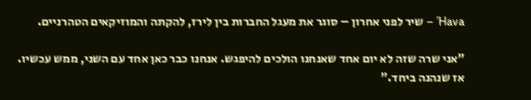Hava’ – שיר לפני אחרון – סוגר את מעגל החברות בין לירז, להקתה והמוזיקאים הטהרניים.

"אני שרה שזה לא יום אחד שאנחנו הולכים להיפגש. אנחנו כבר כאן אחד עם השני, ממש עכשיו. אז שנהנה ביחד."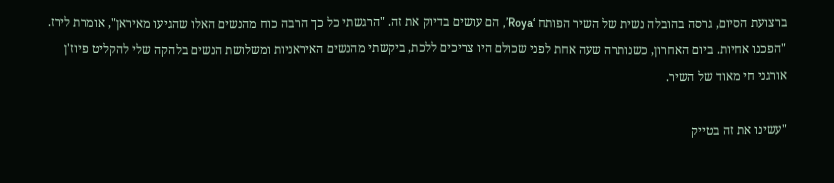ברצועת הסיום, גרסה בהובלה נשית של השיר הפותח ‘Roya’, הם עושים בדיוק את זה. "הרגשתי כל כך הרבה כוח מהנשים האלו שהגיעו מאיראן", אומרת לירז. "הפכנו אחיות. ביום האחרון, כשנותרה שעה אחת לפני שכולם היו צריכים ללכת, ביקשתי מהנשים האיראניות ומשלושת הנשים בלהקה שלי להקליט פיוז'ן אורגני חי מאוד של השיר.

"עשינו את זה בטייק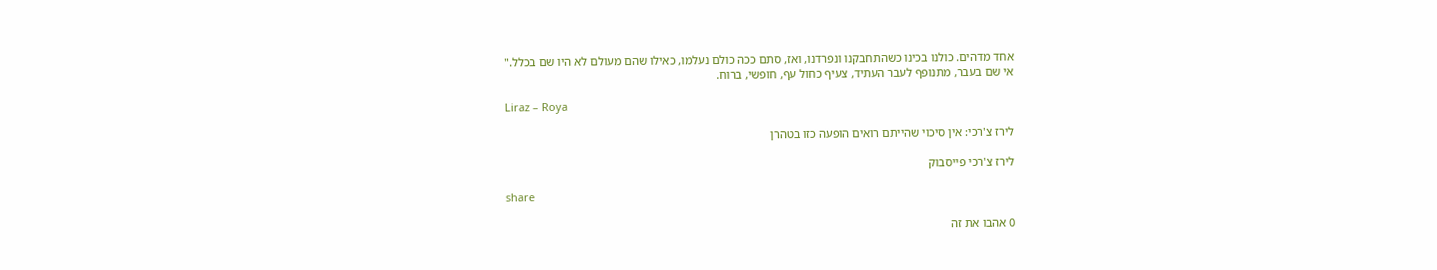אחד מדהים. כולנו בכינו כשהתחבקנו ונפרדנו, ואז, סתם ככה כולם נעלמו, כאילו שהם מעולם לא היו שם בכלל."
אי שם בעבר, מתנופף לעבר העתיד, צעיף כחול עף, חופשי, ברוח.

Liraz – Roya

לירז צ'רכי: אין סיכוי שהייתם רואים הופעה כזו בטהרן

לירז צ'רכי פייסבוק

share

0 אהבו את זה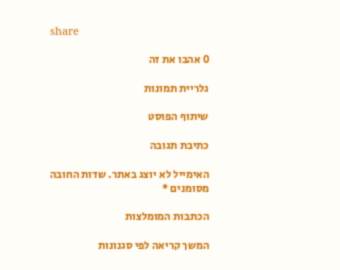share

0 אהבו את זה

גלריית תמונות

שיתוף הפוסט

כתיבת תגובה

האימייל לא יוצג באתר. שדות החובה מסומנים *

הכתבות המומלצות

המשך קריאה לפי סגנונות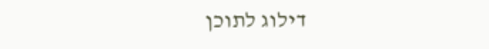דילוג לתוכן